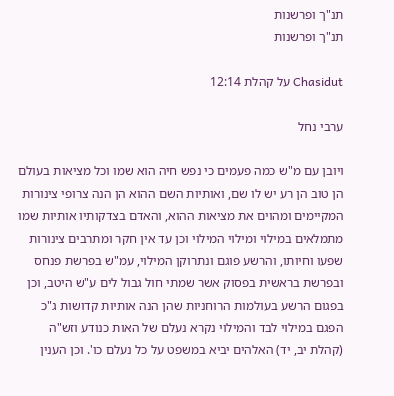תנ"ך ופרשנות
תנ"ך ופרשנות

Chasidut על קהלת 12:14

ערבי נחל

ויובן עם מ"ש כמה פעמים כי נפש חיה הוא שמו וכל מציאות בעולם הן טוב הן רע יש לו שם, ואותיות השם ההוא הן הנה צרופי צינורות המקיימים ומהוים את מציאות ההוא, והאדם בצדקותיו אותיות שמו מתמלאים במילוי ומילוי המילוי וכן עד אין חקר ומתרבים צינורות שפעו וחיותו, והרשע פוגם ונתרוקן המילוי, עמ"ש בפרשת פנחס ובפרשת בראשית בפסוק אשר שמתי חול גבול לים ע"ש היטב, וכן בפגום הרשע בעולמות הרוחניות שהן הנה אותיות קדושות ג"כ הפגם במילוי לבד והמילוי נקרא נעלם של האות כנודע וזש"ה (קהלת יב, יד) האלהים יביא במשפט על כל נעלם כו'. וכן הענין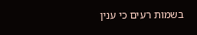בשמות רעים כי ענין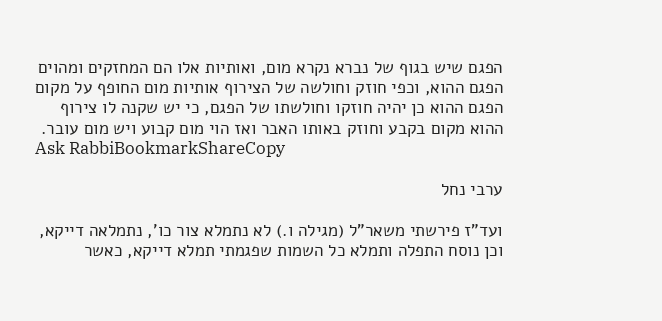הפגם שיש בגוף של נברא נקרא מום, ואותיות אלו הם המחזקים ומהוים הפגם ההוא, וכפי חוזק וחולשה של הצירוף אותיות מום החופף על מקום הפגם ההוא כן יהיה חוזקו וחולשתו של הפגם, כי יש שקנה לו צירוף ההוא מקום בקבע וחוזק באותו האבר ואז הוי מום קבוע ויש מום עובר.
Ask RabbiBookmarkShareCopy

ערבי נחל

ועד"ז פירשתי משאר"ל (מגילה ו.) לא נתמלא צור כו', נתמלאה דייקא, וכן נוסח התפלה ותמלא כל השמות שפגמתי תמלא דייקא, כאשר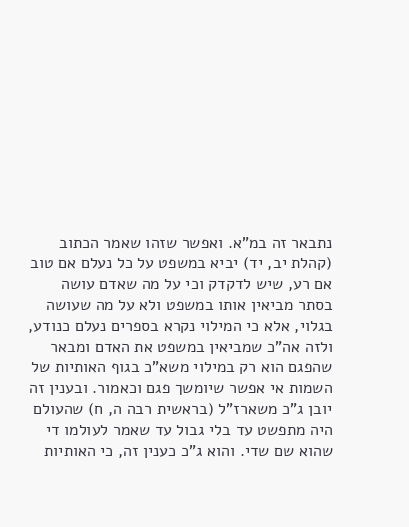נתבאר זה במ"א. ואפשר שזהו שאמר הכתוב (קהלת יב, יד) יביא במשפט על כל נעלם אם טוב אם רע, שיש לדקדק וכי על מה שאדם עושה בסתר מביאין אותו במשפט ולא על מה שעושה בגלוי, אלא כי המילוי נקרא בספרים נעלם כנודע, ולזה אה"כ שמביאין במשפט את האדם ומבאר שהפגם הוא רק במילוי משא"כ בגוף האותיות של השמות אי אפשר שיומשך פגם וכאמור. ובענין זה יובן ג"כ משארז"ל (בראשית רבה ה, ח) שהעולם היה מתפשט עד בלי גבול עד שאמר לעולמו די שהוא שם שדי. והוא ג"כ כענין זה, כי האותיות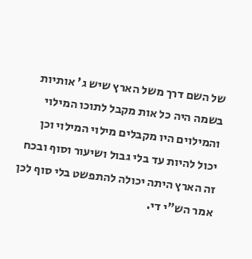של השם דרך משל הארץ שיש ג' אותיות בשמה היה כל אות מקבל לתוכו המילוי והמילוים היו מקבלים מילוי המילוי וכן יכול להיות עד בלי גבול ושיעור וסוף ובכח זה הארץ היתה יכולה להתפשט בלי סוף לכן אמר הש"י די.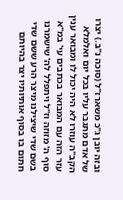ובזה יובן ג"כ משארז"ל (סוכה נ"ב.) יצרו של אדם מתגבר עליו בכל יום ואלמלא הקב"ה עוזרו לא היה יכול לו ומבואר ענין עזר הזה עם המבואר בכתבים עי' במ"א סוף ה' מזוזה וז"ל ויתפלל לה' שישמרנו בשם שדי שיצילנו מיצר הרע ששם שדי חתום בו בסוף אותיותיו יצר בהיותם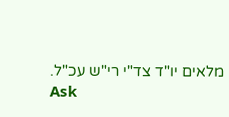מלאים יו"ד צד"י רי"ש עכ"ל.
Ask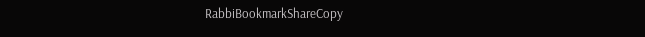RabbiBookmarkShareCopy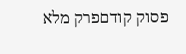פסוק קודםפרק מלא